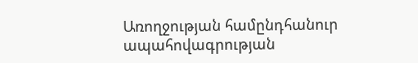Առողջության համընդհանուր ապահովագրության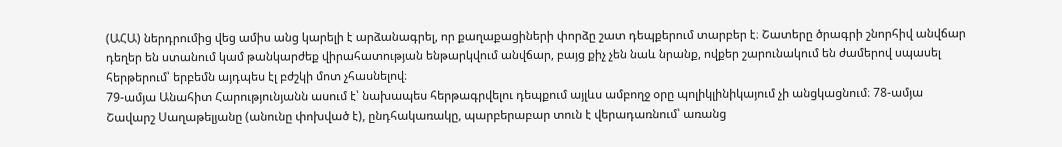(ԱՀԱ) ներդրումից վեց ամիս անց կարելի է արձանագրել, որ քաղաքացիների փորձը շատ դեպքերում տարբեր է։ Շատերը ծրագրի շնորհիվ անվճար դեղեր են ստանում կամ թանկարժեք վիրահատության ենթարկվում անվճար, բայց քիչ չեն նաև նրանք, ովքեր շարունակում են ժամերով սպասել հերթերում՝ երբեմն այդպես էլ բժշկի մոտ չհասնելով։
79-ամյա Անահիտ Հարությունյանն ասում է՝ նախապես հերթագրվելու դեպքում այլևս ամբողջ օրը պոլիկլինիկայում չի անցկացնում։ 78-ամյա Շավարշ Սաղաթելյանը (անունը փոխված է), ընդհակառակը, պարբերաբար տուն է վերադառնում՝ առանց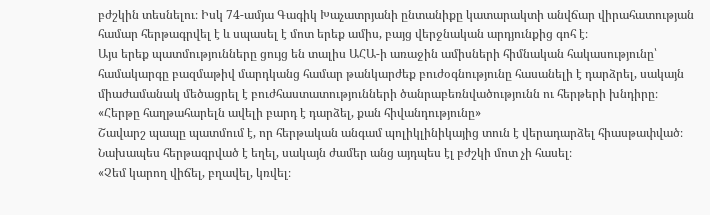բժշկին տեսնելու։ Իսկ 74-ամյա Գագիկ Խաչատրյանի ընտանիքը կատարակտի անվճար վիրահատության համար հերթագրվել է և սպասել է մոտ երեք ամիս, բայց վերջնական արդյունքից գոհ է։
Այս երեք պատմությունները ցույց են տալիս ԱՀԱ-ի առաջին ամիսների հիմնական հակասությունը՝ համակարգը բազմաթիվ մարդկանց համար թանկարժեք բուժօգնությունը հասանելի է դարձրել, սակայն միաժամանակ մեծացրել է բուժհաստատությունների ծանրաբեռնվածությունն ու հերթերի խնդիրը։
«Հերթը հաղթահարելն ավելի բարդ է դարձել, քան հիվանդությունը»
Շավարշ պապը պատմում է, որ հերթական անգամ պոլիկլինիկայից տուն է վերադարձել հիասթափված։ Նախապես հերթագրված է եղել, սակայն ժամեր անց այդպես էլ բժշկի մոտ չի հասել։
«Չեմ կարող վիճել, բղավել, կռվել։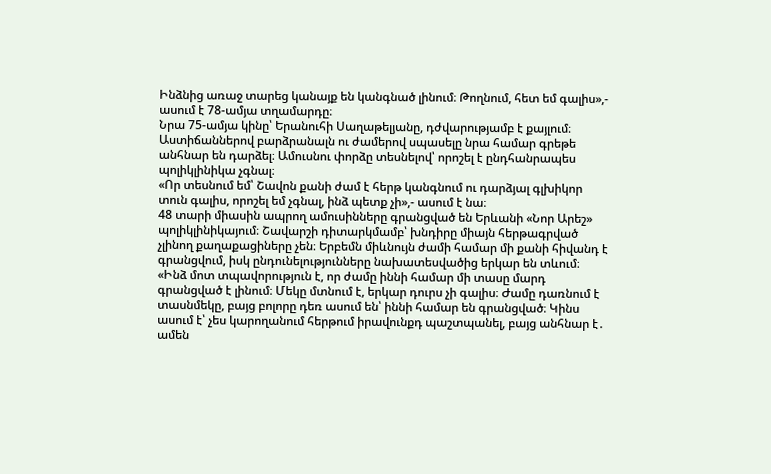Ինձնից առաջ տարեց կանայք են կանգնած լինում։ Թողնում, հետ եմ գալիս»,- ասում է 78-ամյա տղամարդը։
Նրա 75-ամյա կինը՝ Երանուհի Սաղաթելյանը, դժվարությամբ է քայլում։ Աստիճաններով բարձրանալն ու ժամերով սպասելը նրա համար գրեթե անհնար են դարձել։ Ամուսնու փորձը տեսնելով՝ որոշել է ընդհանրապես պոլիկլինիկա չգնալ։
«Որ տեսնում եմ՝ Շավոն քանի ժամ է հերթ կանգնում ու դարձյալ գլխիկոր տուն գալիս, որոշել եմ չգնալ, ինձ պետք չի»,- ասում է նա։
48 տարի միասին ապրող ամուսինները գրանցված են Երևանի «Նոր Արեշ» պոլիկլինիկայում։ Շավարշի դիտարկմամբ՝ խնդիրը միայն հերթագրված չլինող քաղաքացիները չեն։ Երբեմն միևնույն ժամի համար մի քանի հիվանդ է գրանցվում, իսկ ընդունելությունները նախատեսվածից երկար են տևում։
«Ինձ մոտ տպավորություն է, որ ժամը իննի համար մի տասը մարդ գրանցված է լինում։ Մեկը մտնում է, երկար դուրս չի գալիս։ Ժամը դառնում է տասնմեկը, բայց բոլորը դեռ ասում են՝ իննի համար են գրանցված։ Կինս ասում է՝ չես կարողանում հերթում իրավունքդ պաշտպանել, բայց անհնար է․ ամեն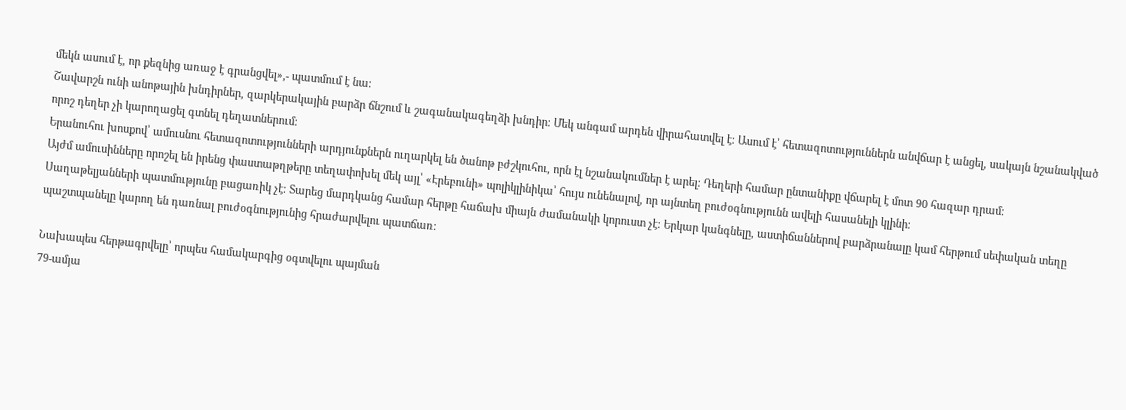մեկն ասում է, որ քեզնից առաջ է գրանցվել»,- պատմում է նա։
Շավարշն ունի անոթային խնդիրներ, զարկերակային բարձր ճնշում և շագանակագեղձի խնդիր։ Մեկ անգամ արդեն վիրահատվել է։ Ասում է՝ հետազոտություններն անվճար է անցել, սակայն նշանակված որոշ դեղեր չի կարողացել գտնել դեղատներում։
Երանուհու խոսքով՝ ամուսնու հետազոտությունների արդյունքներն ուղարկել են ծանոթ բժշկուհու, որն էլ նշանակումներ է արել։ Դեղերի համար ընտանիքը վճարել է մոտ 90 հազար դրամ։
Այժմ ամուսինները որոշել են իրենց փաստաթղթերը տեղափոխել մեկ այլ՝ «Էրեբունի» պոլիկլինիկա՝ հույս ունենալով, որ այնտեղ բուժօգնությունն ավելի հասանելի կլինի։
Սաղաթելյանների պատմությունը բացառիկ չէ։ Տարեց մարդկանց համար հերթը հաճախ միայն ժամանակի կորուստ չէ։ Երկար կանգնելը, աստիճաններով բարձրանալը կամ հերթում սեփական տեղը պաշտպանելը կարող են դառնալ բուժօգնությունից հրաժարվելու պատճառ։

Նախապես հերթագրվելը՝ որպես համակարգից օգտվելու պայման
79-ամյա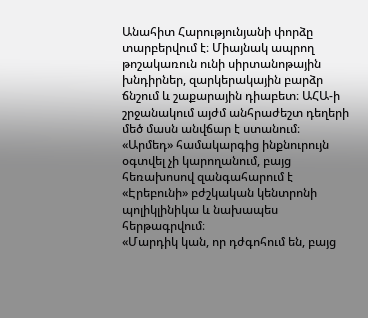Անահիտ Հարությունյանի փորձը տարբերվում է։ Միայնակ ապրող թոշակառուն ունի սիրտանոթային խնդիրներ, զարկերակային բարձր ճնշում և շաքարային դիաբետ։ ԱՀԱ-ի շրջանակում այժմ անհրաժեշտ դեղերի մեծ մասն անվճար է ստանում։
«Արմեդ» համակարգից ինքնուրույն օգտվել չի կարողանում, բայց հեռախոսով զանգահարում է «Էրեբունի» բժշկական կենտրոնի պոլիկլինիկա և նախապես հերթագրվում։
«Մարդիկ կան, որ դժգոհում են, բայց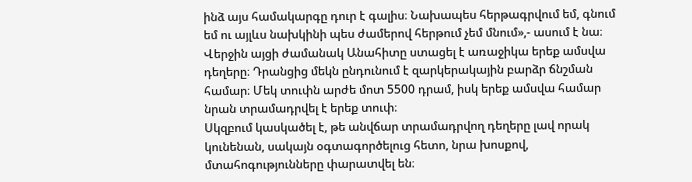ինձ այս համակարգը դուր է գալիս։ Նախապես հերթագրվում եմ, գնում եմ ու այլևս նախկինի պես ժամերով հերթում չեմ մնում»,- ասում է նա։
Վերջին այցի ժամանակ Անահիտը ստացել է առաջիկա երեք ամսվա դեղերը։ Դրանցից մեկն ընդունում է զարկերակային բարձր ճնշման համար։ Մեկ տուփն արժե մոտ 5500 դրամ, իսկ երեք ամսվա համար նրան տրամադրվել է երեք տուփ։
Սկզբում կասկածել է, թե անվճար տրամադրվող դեղերը լավ որակ կունենան, սակայն օգտագործելուց հետո, նրա խոսքով, մտահոգությունները փարատվել են։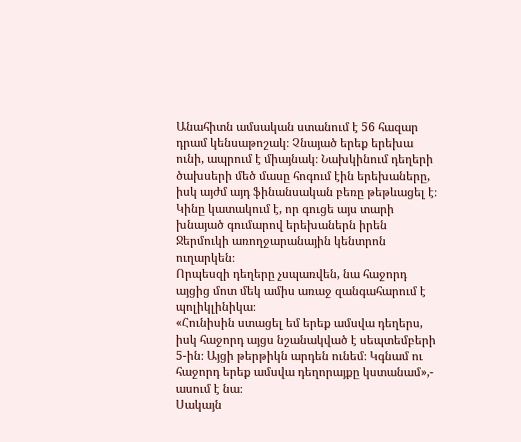Անահիտն ամսական ստանում է 56 հազար դրամ կենսաթոշակ։ Չնայած երեք երեխա ունի, ապրում է միայնակ։ Նախկինում դեղերի ծախսերի մեծ մասը հոգում էին երեխաները, իսկ այժմ այդ ֆինանսական բեռը թեթևացել է։
Կինը կատակում է, որ գուցե այս տարի խնայած գումարով երեխաներն իրեն Ջերմուկի առողջարանային կենտրոն ուղարկեն։
Որպեսզի դեղերը չսպառվեն, նա հաջորդ այցից մոտ մեկ ամիս առաջ զանգահարում է պոլիկլինիկա։
«Հունիսին ստացել եմ երեք ամսվա դեղերս, իսկ հաջորդ այցս նշանակված է սեպտեմբերի 5-ին։ Այցի թերթիկն արդեն ունեմ։ Կգնամ ու հաջորդ երեք ամսվա դեղորայքը կստանամ»,- ասում է նա։
Սակայն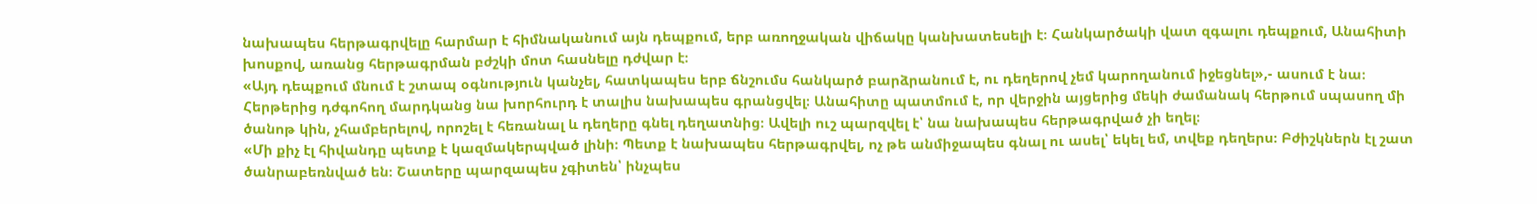նախապես հերթագրվելը հարմար է հիմնականում այն դեպքում, երբ առողջական վիճակը կանխատեսելի է։ Հանկարծակի վատ զգալու դեպքում, Անահիտի խոսքով, առանց հերթագրման բժշկի մոտ հասնելը դժվար է։
«Այդ դեպքում մնում է շտապ օգնություն կանչել, հատկապես երբ ճնշումս հանկարծ բարձրանում է, ու դեղերով չեմ կարողանում իջեցնել»,- ասում է նա։
Հերթերից դժգոհող մարդկանց նա խորհուրդ է տալիս նախապես գրանցվել։ Անահիտը պատմում է, որ վերջին այցերից մեկի ժամանակ հերթում սպասող մի ծանոթ կին, չհամբերելով, որոշել է հեռանալ և դեղերը գնել դեղատնից։ Ավելի ուշ պարզվել է՝ նա նախապես հերթագրված չի եղել։
«Մի քիչ էլ հիվանդը պետք է կազմակերպված լինի։ Պետք է նախապես հերթագրվել, ոչ թե անմիջապես գնալ ու ասել՝ եկել եմ, տվեք դեղերս։ Բժիշկներն էլ շատ ծանրաբեռնված են։ Շատերը պարզապես չգիտեն՝ ինչպես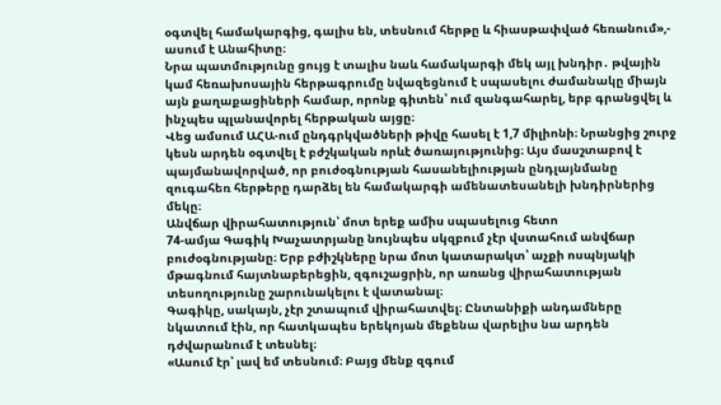օգտվել համակարգից, գալիս են, տեսնում հերթը և հիասթափված հեռանում»,- ասում է Անահիտը։
Նրա պատմությունը ցույց է տալիս նաև համակարգի մեկ այլ խնդիր․ թվային կամ հեռախոսային հերթագրումը նվազեցնում է սպասելու ժամանակը միայն այն քաղաքացիների համար, որոնք գիտեն՝ ում զանգահարել, երբ գրանցվել և ինչպես պլանավորել հերթական այցը։
Վեց ամսում ԱՀԱ-ում ընդգրկվածների թիվը հասել է 1,7 միլիոնի։ Նրանցից շուրջ կեսն արդեն օգտվել է բժշկական որևէ ծառայությունից։ Այս մասշտաբով է պայմանավորված, որ բուժօգնության հասանելիության ընդլայնմանը զուգահեռ հերթերը դարձել են համակարգի ամենատեսանելի խնդիրներից մեկը։
Անվճար վիրահատություն՝ մոտ երեք ամիս սպասելուց հետո
74-ամյա Գագիկ Խաչատրյանը նույնպես սկզբում չէր վստահում անվճար բուժօգնությանը։ Երբ բժիշկները նրա մոտ կատարակտ՝ աչքի ոսպնյակի մթագնում հայտնաբերեցին, զգուշացրին, որ առանց վիրահատության տեսողությունը շարունակելու է վատանալ։
Գագիկը, սակայն, չէր շտապում վիրահատվել։ Ընտանիքի անդամները նկատում էին, որ հատկապես երեկոյան մեքենա վարելիս նա արդեն դժվարանում է տեսնել։
«Ասում էր՝ լավ եմ տեսնում։ Բայց մենք զգում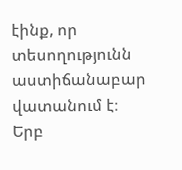էինք, որ տեսողությունն աստիճանաբար վատանում է։ Երբ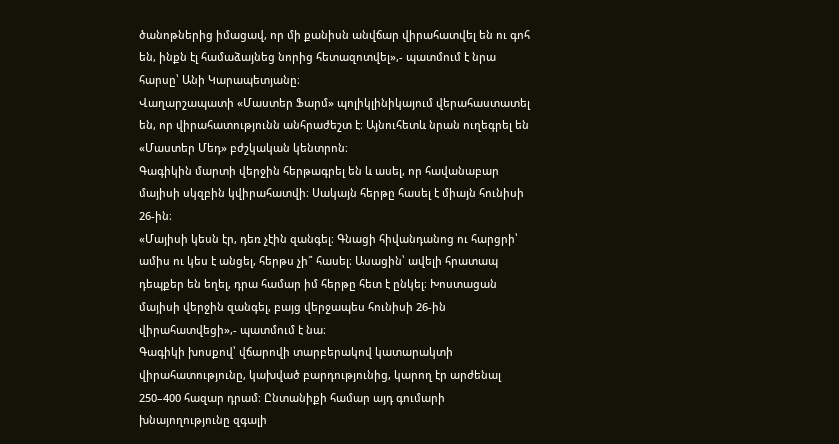ծանոթներից իմացավ, որ մի քանիսն անվճար վիրահատվել են ու գոհ են, ինքն էլ համաձայնեց նորից հետազոտվել»,- պատմում է նրա հարսը՝ Անի Կարապետյանը։
Վաղարշապատի «Մաստեր Ֆարմ» պոլիկլինիկայում վերահաստատել են, որ վիրահատությունն անհրաժեշտ է։ Այնուհետև նրան ուղեգրել են «Մաստեր Մեդ» բժշկական կենտրոն։
Գագիկին մարտի վերջին հերթագրել են և ասել, որ հավանաբար մայիսի սկզբին կվիրահատվի։ Սակայն հերթը հասել է միայն հունիսի 26-ին։
«Մայիսի կեսն էր, դեռ չէին զանգել։ Գնացի հիվանդանոց ու հարցրի՝ ամիս ու կես է անցել, հերթս չի՞ հասել։ Ասացին՝ ավելի հրատապ դեպքեր են եղել, դրա համար իմ հերթը հետ է ընկել։ Խոստացան մայիսի վերջին զանգել, բայց վերջապես հունիսի 26-ին վիրահատվեցի»,- պատմում է նա։
Գագիկի խոսքով՝ վճարովի տարբերակով կատարակտի վիրահատությունը, կախված բարդությունից, կարող էր արժենալ 250–400 հազար դրամ։ Ընտանիքի համար այդ գումարի խնայողությունը զգալի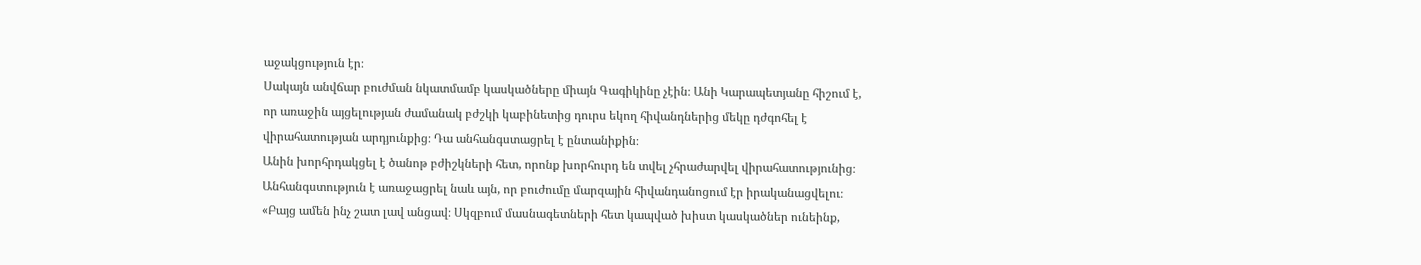աջակցություն էր։
Սակայն անվճար բուժման նկատմամբ կասկածները միայն Գագիկինը չէին։ Անի Կարապետյանը հիշում է, որ առաջին այցելության ժամանակ բժշկի կաբինետից դուրս եկող հիվանդներից մեկը դժգոհել է վիրահատության արդյունքից։ Դա անհանգստացրել է ընտանիքին։
Անին խորհրդակցել է ծանոթ բժիշկների հետ, որոնք խորհուրդ են տվել չհրաժարվել վիրահատությունից։ Անհանգստություն է առաջացրել նաև այն, որ բուժումը մարզային հիվանդանոցում էր իրականացվելու։
«Բայց ամեն ինչ շատ լավ անցավ։ Սկզբում մասնագետների հետ կապված խիստ կասկածներ ունեինք,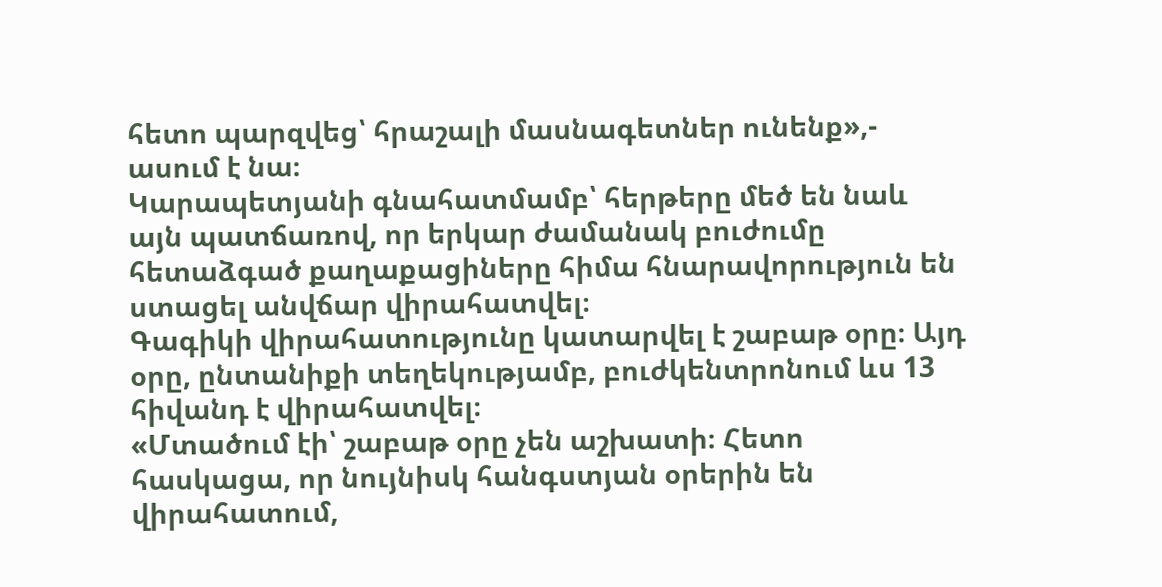հետո պարզվեց՝ հրաշալի մասնագետներ ունենք»,- ասում է նա։
Կարապետյանի գնահատմամբ՝ հերթերը մեծ են նաև այն պատճառով, որ երկար ժամանակ բուժումը հետաձգած քաղաքացիները հիմա հնարավորություն են ստացել անվճար վիրահատվել։
Գագիկի վիրահատությունը կատարվել է շաբաթ օրը։ Այդ օրը, ընտանիքի տեղեկությամբ, բուժկենտրոնում ևս 13 հիվանդ է վիրահատվել։
«Մտածում էի՝ շաբաթ օրը չեն աշխատի։ Հետո հասկացա, որ նույնիսկ հանգստյան օրերին են վիրահատում,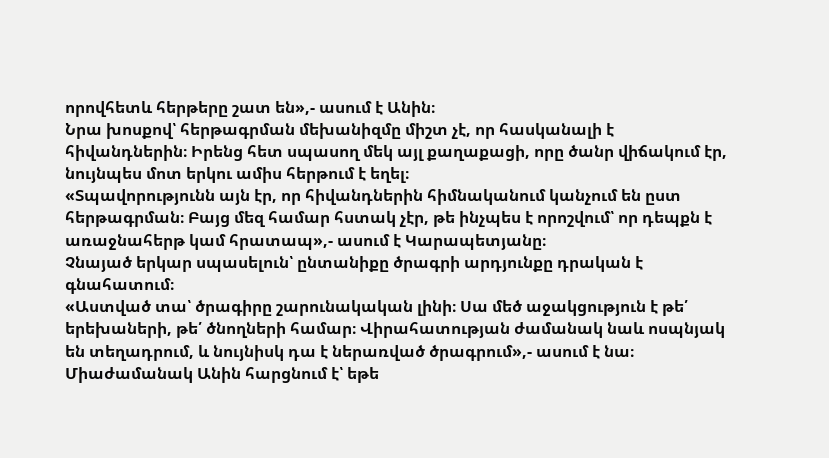որովհետև հերթերը շատ են»,- ասում է Անին։
Նրա խոսքով՝ հերթագրման մեխանիզմը միշտ չէ, որ հասկանալի է հիվանդներին։ Իրենց հետ սպասող մեկ այլ քաղաքացի, որը ծանր վիճակում էր, նույնպես մոտ երկու ամիս հերթում է եղել։
«Տպավորությունն այն էր, որ հիվանդներին հիմնականում կանչում են ըստ հերթագրման։ Բայց մեզ համար հստակ չէր, թե ինչպես է որոշվում՝ որ դեպքն է առաջնահերթ կամ հրատապ»,- ասում է Կարապետյանը։
Չնայած երկար սպասելուն՝ ընտանիքը ծրագրի արդյունքը դրական է գնահատում։
«Աստված տա՝ ծրագիրը շարունակական լինի։ Սա մեծ աջակցություն է թե՛ երեխաների, թե՛ ծնողների համար։ Վիրահատության ժամանակ նաև ոսպնյակ են տեղադրում, և նույնիսկ դա է ներառված ծրագրում»,- ասում է նա։
Միաժամանակ Անին հարցնում է՝ եթե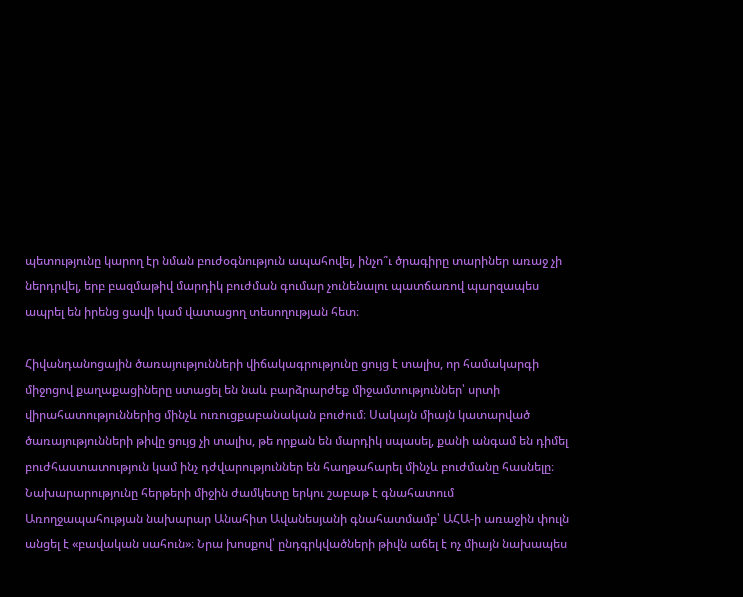պետությունը կարող էր նման բուժօգնություն ապահովել, ինչո՞ւ ծրագիրը տարիներ առաջ չի ներդրվել, երբ բազմաթիվ մարդիկ բուժման գումար չունենալու պատճառով պարզապես ապրել են իրենց ցավի կամ վատացող տեսողության հետ։

Հիվանդանոցային ծառայությունների վիճակագրությունը ցույց է տալիս, որ համակարգի միջոցով քաղաքացիները ստացել են նաև բարձրարժեք միջամտություններ՝ սրտի վիրահատություններից մինչև ուռուցքաբանական բուժում։ Սակայն միայն կատարված ծառայությունների թիվը ցույց չի տալիս, թե որքան են մարդիկ սպասել, քանի անգամ են դիմել բուժհաստատություն կամ ինչ դժվարություններ են հաղթահարել մինչև բուժմանը հասնելը։
Նախարարությունը հերթերի միջին ժամկետը երկու շաբաթ է գնահատում
Առողջապահության նախարար Անահիտ Ավանեսյանի գնահատմամբ՝ ԱՀԱ-ի առաջին փուլն անցել է «բավական սահուն»։ Նրա խոսքով՝ ընդգրկվածների թիվն աճել է ոչ միայն նախապես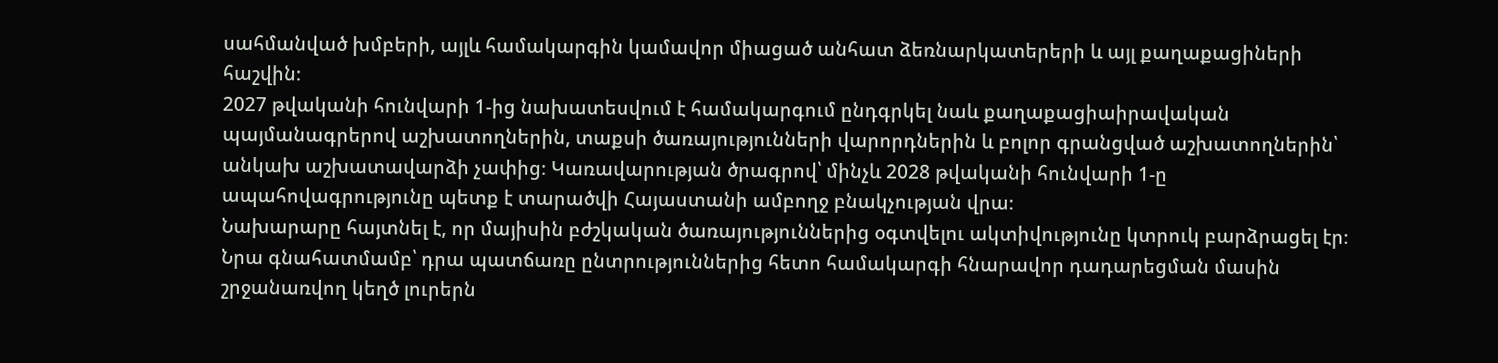սահմանված խմբերի, այլև համակարգին կամավոր միացած անհատ ձեռնարկատերերի և այլ քաղաքացիների հաշվին։
2027 թվականի հունվարի 1-ից նախատեսվում է համակարգում ընդգրկել նաև քաղաքացիաիրավական պայմանագրերով աշխատողներին, տաքսի ծառայությունների վարորդներին և բոլոր գրանցված աշխատողներին՝ անկախ աշխատավարձի չափից։ Կառավարության ծրագրով՝ մինչև 2028 թվականի հունվարի 1-ը ապահովագրությունը պետք է տարածվի Հայաստանի ամբողջ բնակչության վրա։
Նախարարը հայտնել է, որ մայիսին բժշկական ծառայություններից օգտվելու ակտիվությունը կտրուկ բարձրացել էր։ Նրա գնահատմամբ՝ դրա պատճառը ընտրություններից հետո համակարգի հնարավոր դադարեցման մասին շրջանառվող կեղծ լուրերն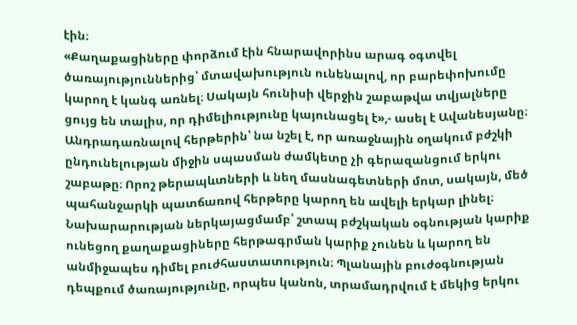էին։
«Քաղաքացիները փորձում էին հնարավորինս արագ օգտվել ծառայություններից՝ մտավախություն ունենալով, որ բարեփոխումը կարող է կանգ առնել։ Սակայն հունիսի վերջին շաբաթվա տվյալները ցույց են տալիս, որ դիմելիությունը կայունացել է»,- ասել է Ավանեսյանը։
Անդրադառնալով հերթերին՝ նա նշել է, որ առաջնային օղակում բժշկի ընդունելության միջին սպասման ժամկետը չի գերազանցում երկու շաբաթը։ Որոշ թերապևտների և նեղ մասնագետների մոտ, սակայն, մեծ պահանջարկի պատճառով հերթերը կարող են ավելի երկար լինել։
Նախարարության ներկայացմամբ՝ շտապ բժշկական օգնության կարիք ունեցող քաղաքացիները հերթագրման կարիք չունեն և կարող են անմիջապես դիմել բուժհաստատություն։ Պլանային բուժօգնության դեպքում ծառայությունը, որպես կանոն, տրամադրվում է մեկից երկու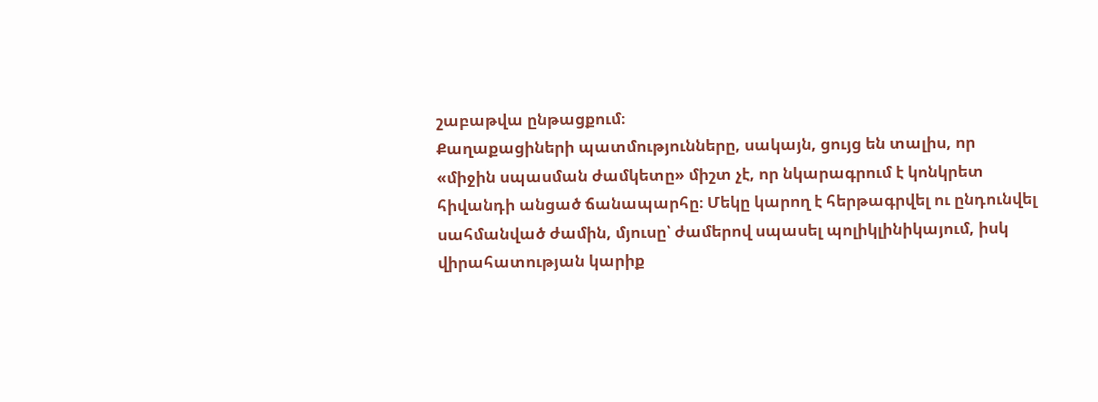շաբաթվա ընթացքում։
Քաղաքացիների պատմությունները, սակայն, ցույց են տալիս, որ «միջին սպասման ժամկետը» միշտ չէ, որ նկարագրում է կոնկրետ հիվանդի անցած ճանապարհը։ Մեկը կարող է հերթագրվել ու ընդունվել սահմանված ժամին, մյուսը՝ ժամերով սպասել պոլիկլինիկայում, իսկ վիրահատության կարիք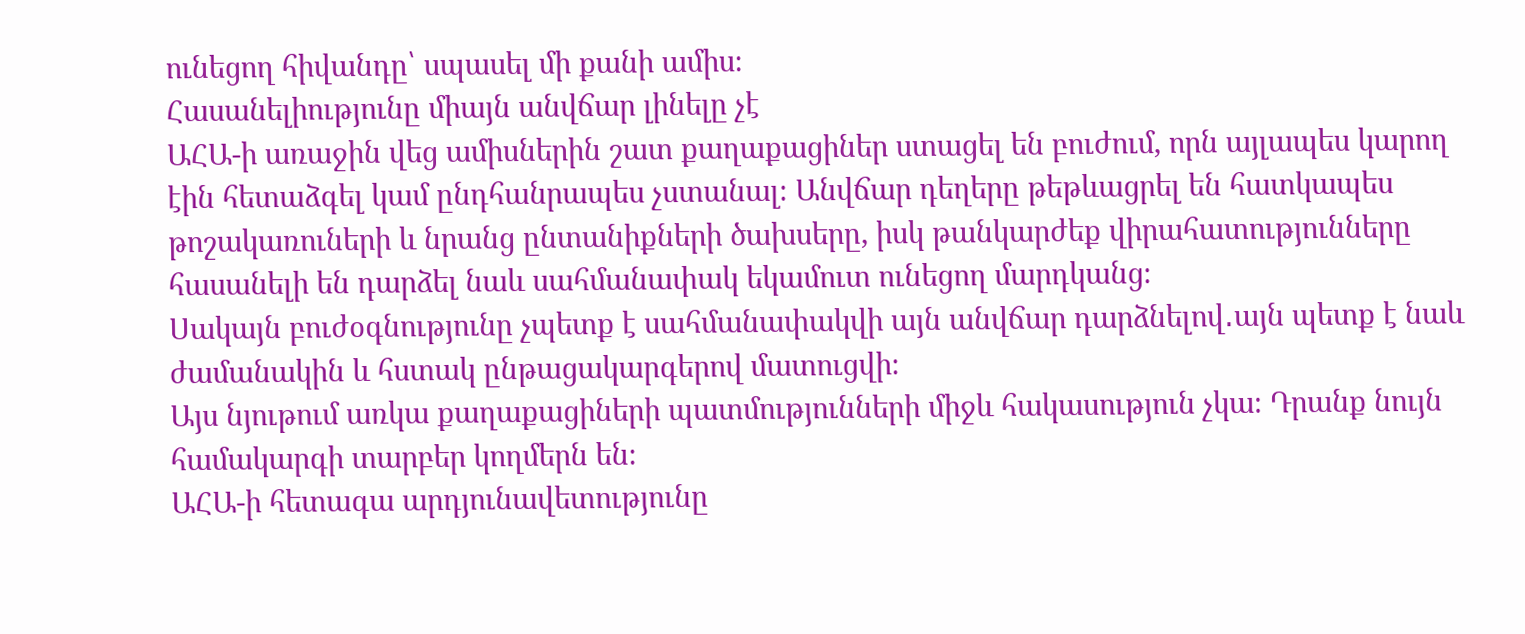ունեցող հիվանդը՝ սպասել մի քանի ամիս։
Հասանելիությունը միայն անվճար լինելը չէ
ԱՀԱ-ի առաջին վեց ամիսներին շատ քաղաքացիներ ստացել են բուժում, որն այլապես կարող էին հետաձգել կամ ընդհանրապես չստանալ։ Անվճար դեղերը թեթևացրել են հատկապես թոշակառուների և նրանց ընտանիքների ծախսերը, իսկ թանկարժեք վիրահատությունները հասանելի են դարձել նաև սահմանափակ եկամուտ ունեցող մարդկանց։
Սակայն բուժօգնությունը չպետք է սահմանափակվի այն անվճար դարձնելով․այն պետք է նաև ժամանակին և հստակ ընթացակարգերով մատուցվի։
Այս նյութում առկա քաղաքացիների պատմությունների միջև հակասություն չկա։ Դրանք նույն համակարգի տարբեր կողմերն են։
ԱՀԱ-ի հետագա արդյունավետությունը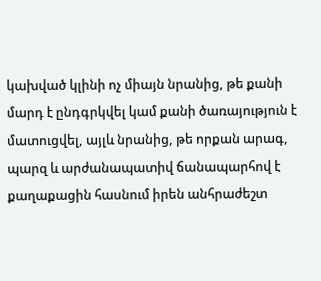կախված կլինի ոչ միայն նրանից, թե քանի մարդ է ընդգրկվել կամ քանի ծառայություն է մատուցվել, այլև նրանից, թե որքան արագ, պարզ և արժանապատիվ ճանապարհով է քաղաքացին հասնում իրեն անհրաժեշտ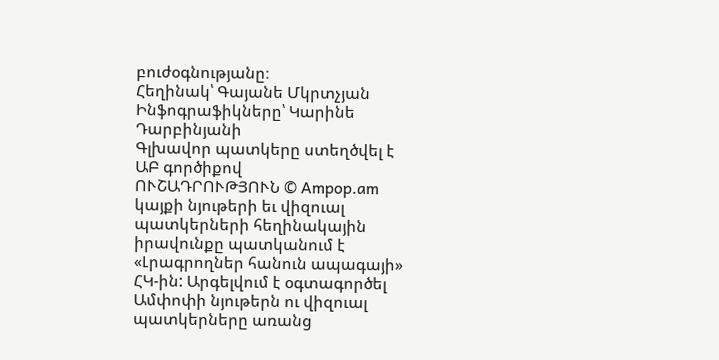բուժօգնությանը։
Հեղինակ՝ Գայանե Մկրտչյան
Ինֆոգրաֆիկները՝ Կարինե Դարբինյանի
Գլխավոր պատկերը ստեղծվել է ԱԲ գործիքով
ՈՒՇԱԴՐՈՒԹՅՈՒՆ © Ampop.am կայքի նյութերի եւ վիզուալ պատկերների հեղինակային իրավունքը պատկանում է «Լրագրողներ հանուն ապագայի» ՀԿ-ին: Արգելվում է օգտագործել Ամփոփի նյութերն ու վիզուալ պատկերները առանց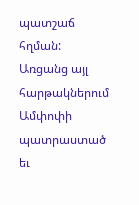պատշաճ հղման: Առցանց այլ հարթակներում Ամփոփի պատրաստած եւ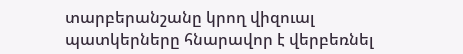տարբերանշանը կրող վիզուալ պատկերները հնարավոր է վերբեռնել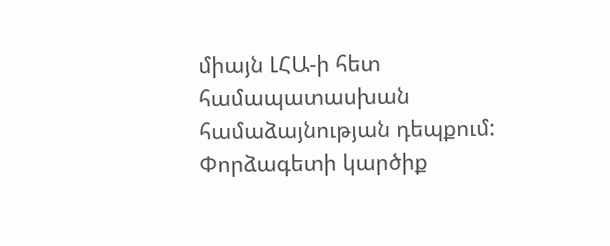միայն ԼՀԱ-ի հետ համապատասխան համաձայնության դեպքում:
Փորձագետի կարծիք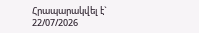Հրապարակվել է` 22/07/2026